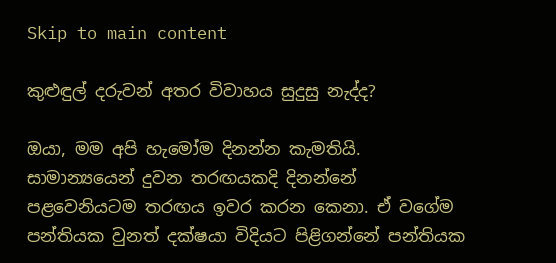Skip to main content

කුළුඳුල් දරුවන් අතර විවාහය සුදුසු නැද්ද?

ඔයා, මම අපි හැමෝම දිනන්න කැමතියි. සාමාන්‍යයෙන් දුවන තරඟයකදි දිනන්නේ පළවෙනියටම තරඟය ඉවර කරන කෙනා. ඒ වගේම පන්තියක වුනත් දක්ෂයා විදියට පිළිගන්නේ පන්තියක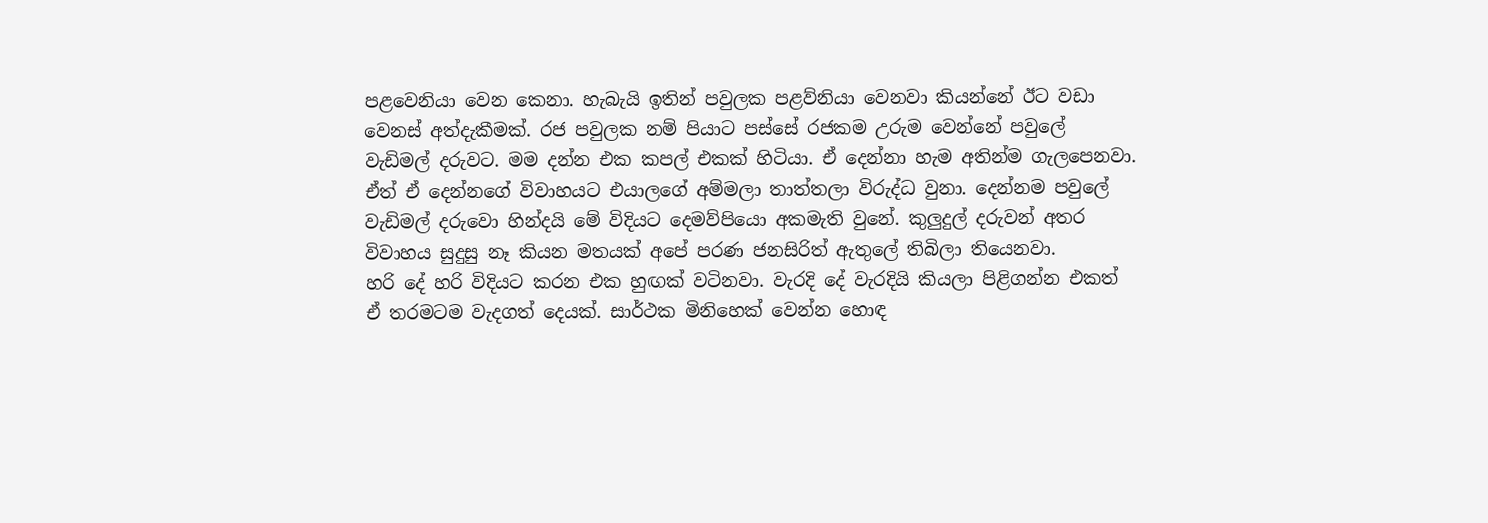පළවෙනියා වෙන කෙනා. හැබැයි ඉතින් පවුලක පළව්නියා වෙනවා කියන්නේ ඊට වඩා වෙනස් අත්දැකීමක්. රජ පවුලක නම් පියාට පස්සේ රජකම උරුම වෙන්නේ පවුලේ වැඩිමල් දරුවට. මම දන්න එක කපල් එකක් හිටියා. ඒ දෙන්නා හැම අතින්ම ගැලපෙනවා. ඒත් ඒ දෙන්නගේ විවාහයට එයාලගේ අම්මලා තාත්තලා විරුද්ධ වුනා. දෙන්නම පවුලේ වැඩිමල් දරුවො හින්දයි මේ විදියට දෙමව්පියො අකමැති වුනේ. කුලුදුල් දරුවන් අතර විවාහය සුදුසු නෑ කියන මතයක් අපේ පරණ ජනසිරිත් ඇතුලේ තිබිලා තියෙනවා.
හරි දේ හරි විදියට කරන එක හුඟක් වටිනවා. වැරදි දේ වැරදියි කියලා පිළිගන්න එකත් ඒ තරමටම වැදගත් දෙයක්. සාර්ථක මිනිහෙක් වෙන්න හොඳ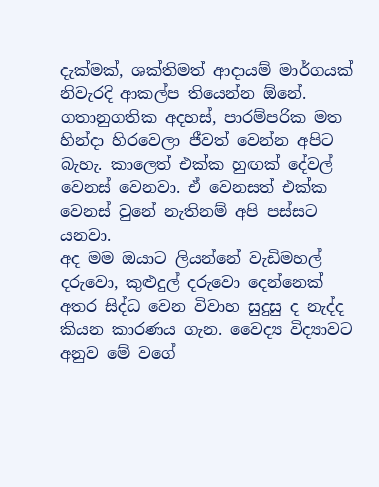දැක්මක්, ශක්තිමත් ආදායම් මාර්ගයක් නිවැරදි ආකල්ප තියෙන්න ඕනේ. ගතානුගතික අදහස්, පාරම්පරික මත හින්දා හිරවෙලා ජීවත් වෙන්න අපිට බැහැ. කාලෙත් එක්ක හුඟක් දේවල් වෙනස් වෙනවා. ඒ වෙනසත් එක්ක වෙනස් වුනේ නැතිනම් අපි පස්සට යනවා.
අද මම ඔයාට ලියන්නේ වැඩිමහල් දරුවො, කුළුදුල් දරුවො දෙන්නෙක් අතර සිද්ධ වෙන විවාහ සුදුසු ද නැද්ද කියන කාරණය ගැන. වෛද්‍ය විද්‍යාවට අනුව මේ වගේ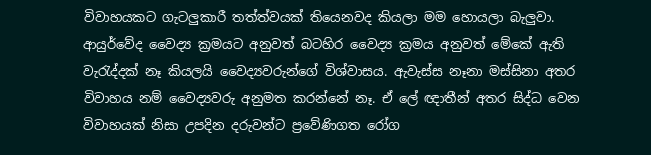විවාහයකට ගැටලුකාරී තත්ත්වයක් තියෙනවද කියලා මම හොයලා බැලුවා. ආයුර්වේද වෛද්‍ය ක්‍රමයට අනුවත් බටහිර වෛද්‍ය ක්‍රමය අනුවත් මේකේ ඇති වැරැද්දක් නෑ කියලයි වෛද්‍යවරුන්ගේ විශ්වාසය. ඇවැස්ස නෑනා මස්සිනා අතර විවාහය නම් වෛද්‍යවරු අනුමත කරන්නේ නෑ. ඒ ලේ ඥාතීන් අතර සිද්ධ වෙන විවාහයක් නිසා උපදින දරුවන්ට ප්‍රවේණිගත රෝග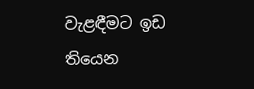වැළඳීමට ඉඩ තියෙන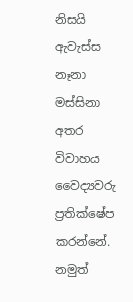නිසයි ඇවැස්ස නෑනා මස්සිනා අතර විවාහය වෛද්‍යවරු ප්‍රතික්ෂේප කරන්නේ. නමුත්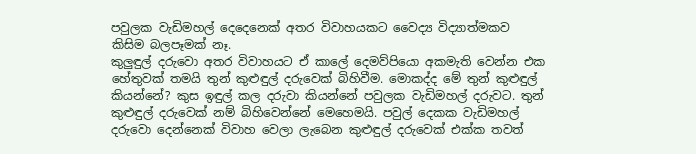පවුලක වැඩිමහල් දෙදෙනෙක් අතර විවාහයකට වෛද්‍ය විද්‍යාත්මකව කිසිම බලපෑමක් නෑ.
කුලුඳුල් දරුවො අතර විවාහයට ඒ කාලේ දෙමව්පියො අකමැති වෙන්න එක හේතුවක් තමයි තුන් කුළුඳුල් දරුවෙක් බිහිවීම. මොකද්ද මේ තුන් කුළුඳුල් කියන්නේ? කුස ඉඳුල් කල දරුවා කියන්නේ පවුලක වැඩිමහල් දරුවට. තුන් කුළුඳුල් දරුවෙක් නම් බිහිවෙන්නේ මෙහෙමයි. පවුල් දෙකක වැඩිමහල් දරුවො දෙන්නෙක් විවාහ වෙලා ලැබෙන කුළුඳුල් දරුවෙක් එක්ක තවත්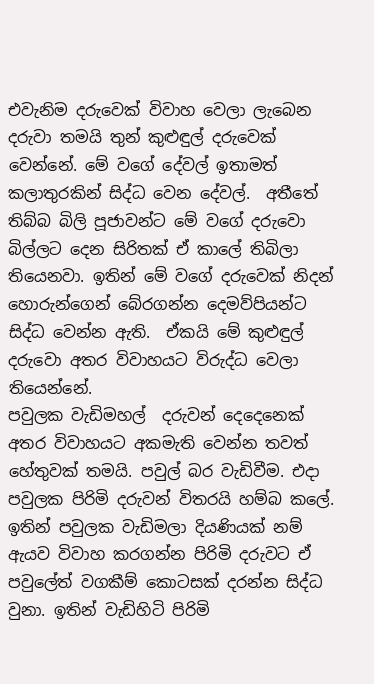එවැනිම දරුවෙක් විවාහ වෙලා ලැබෙන දරුවා තමයි තුන් කුළුඳුල් දරුවෙක් වෙන්නේ. මේ වගේ දේවල් ඉතාමත් කලාතුරකින් සිද්ධ වෙන දේවල්.  අතීතේ තිබ්බ බිලි පූජාවන්ට මේ වගේ දරුවො බිල්ලට දෙන සිරිතක් ඒ කාලේ තිබිලා තියෙනවා. ඉතින් මේ වගේ දරුවෙක් නිදන් හොරුන්ගෙන් බේරගන්න දෙමව්පියන්ට සිද්ධ වෙන්න ඇති.  ඒකයි මේ කුළුඳුල් දරුවො අතර විවාහයට විරුද්ධ වෙලා තියෙන්නේ.
පවුලක වැඩිමහල්  දරුවන් දෙදෙනෙක් අතර විවාහයට අකමැති වෙන්න තවත් හේතුවක් තමයි. පවුල් බර වැඩිවීම. එදා පවුලක පිරිමි දරුවන් විතරයි හම්බ කලේ. ඉතින් පවුලක වැඩිමලා දියණියක් නම් ඇයව විවාහ කරගන්න පිරිමි දරුවට ඒ පවුලේත් වගකීම් කොටසක් දරන්න සිද්ධ වුනා. ඉතින් වැඩිහිටි පිරිමි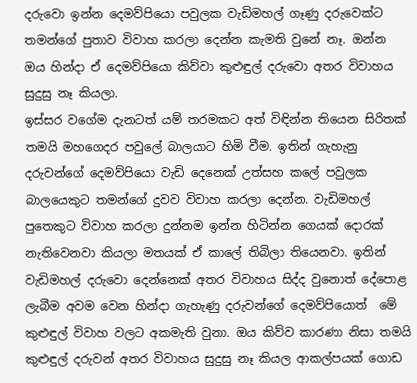දරුවො ඉන්න දෙමව්පියො පවුලක වැඩිමහල් ගෑණු දරුවෙක්ට තමන්ගේ පුතාව විවාහ කරලා දෙන්න කැමති වුනේ නෑ. ඔන්න ඔය හින්දා ඒ දෙමව්පියො කිව්වා කුළුඳුල් දරුවො අතර විවාහය සුදුසු නෑ කියලා.
ඉස්සර වගේම දැනටත් යම් තරමකට අත් විඳින්න තියෙන සිරිතක් තමයි මහගෙදර පවුලේ බාලයාට හිමි වීම. ඉතින් ගැහැනු දරුවන්ගේ දෙමව්පියො වැඩි දෙනෙක් උත්සහ කලේ පවුලක බාලයෙකුට තමන්ගේ දුවව විවාහ කරලා දෙන්න. වැඩිමහල් පුතෙකුට විවාහ කරලා දුන්නම ඉන්න හිටින්න ගෙයක් දොරක් නැතිවෙනවා කියලා මතයක් ඒ කාලේ තිබිලා තියෙනවා. ඉතින් වැඩිමහල් දරුවො දෙන්නෙක් අතර විවාහය සිද්ද වුනොත් දේපොළ ලැබීම අවම වෙන හින්දා ගැහැණු දරුවන්ගේ දෙමව්පියොත්  මේ කුළුඳුල් විවාහ වලට අකමැති වුනා. ඔය කිව්ව කාරණා නිසා තමයි කුළුඳුල් දරුවන් අතර විවාහය සුදුසු නෑ කියල ආකල්පයක් ගොඩ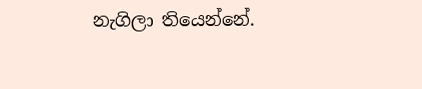නැගිලා තියෙන්නේ.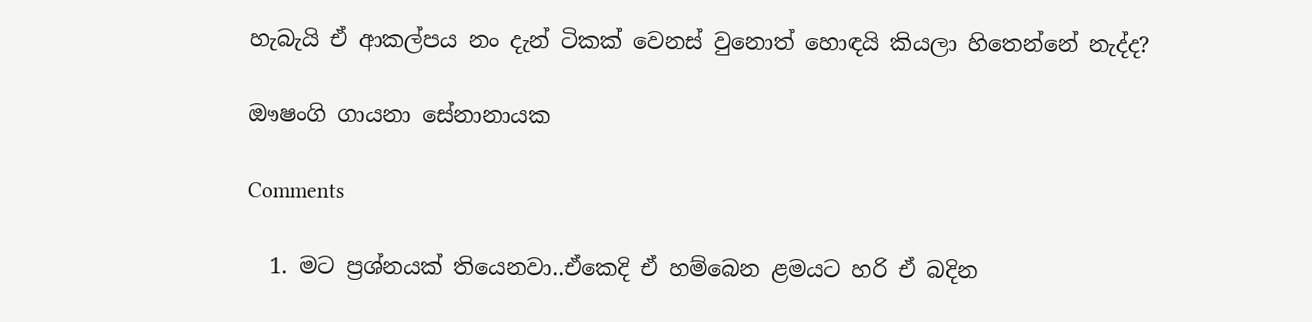හැබැයි ඒ ආකල්පය නං දැන් ටිකක් වෙනස් වුනොත් හොඳයි කියලා හිතෙන්නේ නැද්ද?

ඖෂංගි ගායනා සේනානායක

Comments

  1. මට ප්‍රශ්නයක් තියෙනවා..ඒකෙදි ඒ හම්බෙන ළමයට හරි ඒ බදින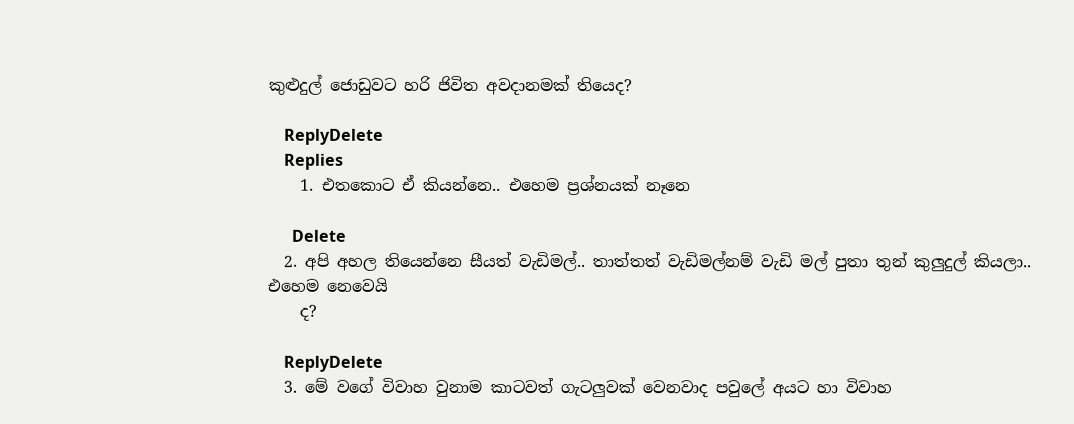කුළුදුල් ජොඩුවට හරි ජිවිත අවදානමක් තියෙද?

    ReplyDelete
    Replies
    1. එතකොට ඒ කියන්නෙ.. එහෙම ප්‍රශ්නයක් නෑනෙ

      Delete
  2. අපි අහල තියෙන්නෙ සීයත් වැඩිමල්.. තාත්තත් වැඩිමල්නම් වැඩි මල් පුතා තුන් කුලුදුල් කියලා.. එහෙම නෙවෙයි
    ද?

    ReplyDelete
  3. මේ වගේ විවාහ වුනාම කාටවත් ගැටලුවක් වෙනවාද පවුලේ අයට හා විවාහ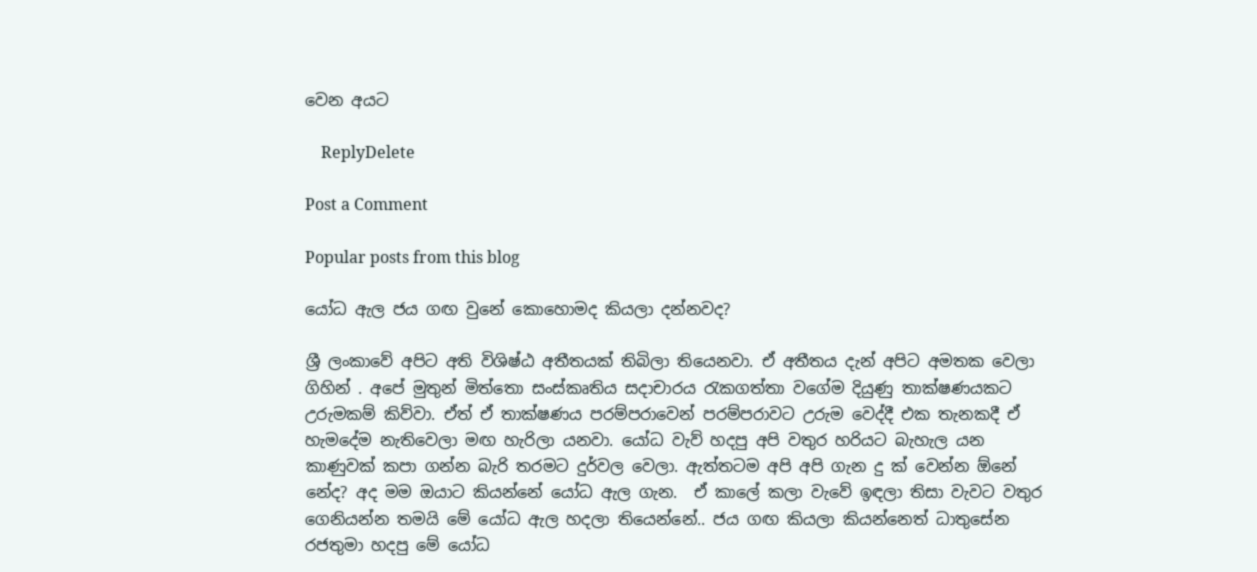වෙන අයට

    ReplyDelete

Post a Comment

Popular posts from this blog

යෝධ ඇල ජය ගඟ වුනේ කොහොමද කියලා දන්නවද?

ශ්‍රී ලංකාවේ අපිට අති විශිෂ්ඨ අතීතයක් තිබිලා තියෙනවා. ඒ අතීතය දැන් අපිට අමතක වෙලා ගිහින් . අපේ මුතුන් මිත්තො සංස්කෘතිය සදාචාරය රැකගත්තා වගේම දියුණු තාක්ෂණයකට උරුමකම් කිව්වා. ඒත් ඒ තාක්ෂණය පරම්පරාවෙන් පරම්පරාවට උරුම වෙද්දී එක තැනකදී ඒ හැමදේම නැතිවෙලා මඟ හැරිලා යනවා. යෝධ වැව් හදපු අපි වතුර හරියට බැහැල යන කාණුවක් කපා ගන්න බැරි තරමට දුර්වල වෙලා. ඇත්තටම අපි අපි ගැන දු ක් වෙන්න ඕනේ නේද? අද මම ඔයාට කියන්නේ යෝධ ඇල ගැන.  ඒ කාලේ කලා වැවේ ඉඳලා තිසා වැවට වතුර ගෙනියන්න තමයි මේ යෝධ ඇල හදලා තියෙන්නේ.. ජය ගඟ කියලා කියන්නෙත් ධාතුසේන රජතුමා හදපු මේ යෝධ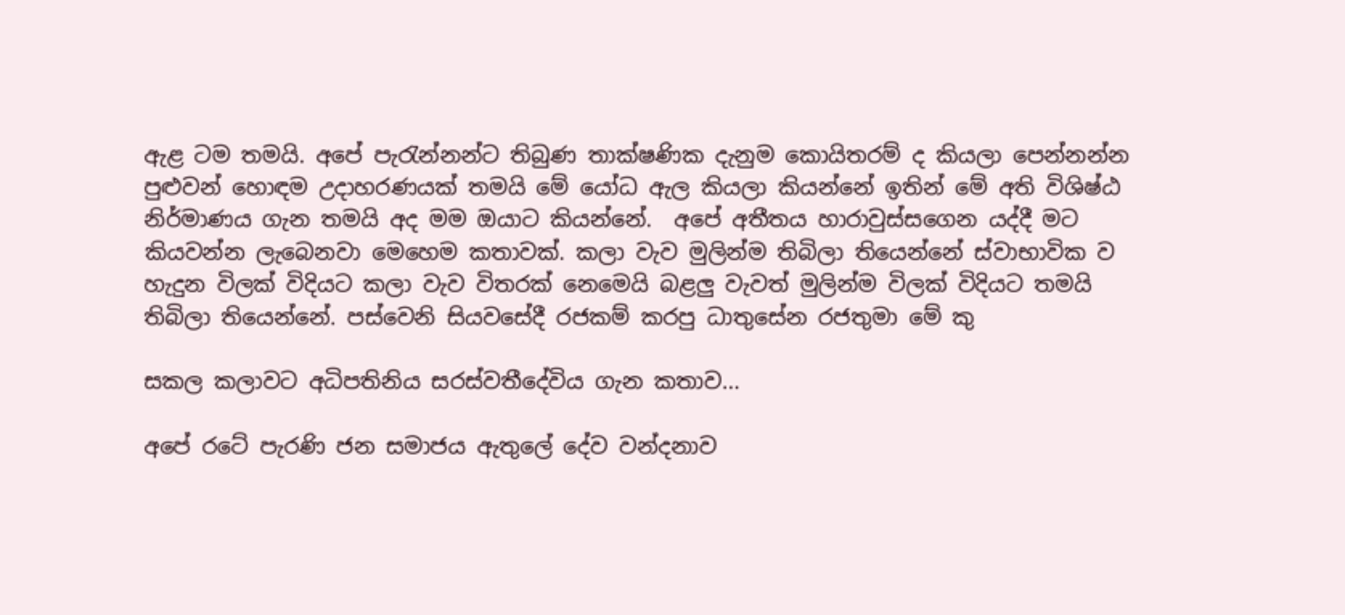ඇළ ටම තමයි. අපේ පැරැන්නන්ට තිබුණ තාක්ෂණික දැනුම කොයිතරම් ද කියලා පෙන්නන්න පුළුවන් හොඳම උදාහරණයක් තමයි මේ යෝධ ඇල කියලා කියන්නේ ඉතින් මේ අති විශිෂ්ඨ නිර්මාණය ගැන තමයි අද මම ඔයාට කියන්නේ.  අපේ අතීතය හාරාවුස්සගෙන යද්දී මට කියවන්න ලැබෙනවා මෙහෙම කතාවක්. කලා වැව මුලින්ම තිබිලා තියෙන්නේ ස්වාභාවික ව හැදුන විලක් විදියට කලා වැව විතරක් නෙමෙයි බළලු වැවත් මුලින්ම විලක් විදියට තමයි තිබිලා තියෙන්නේ. පස්වෙනි සියවසේදී රජකම් කරපු ධාතුසේන රජතුමා මේ කු

සකල කලාවට අධිපතිනිය සරස්වතීදේවිය ගැන කතාව...

අපේ රටේ පැරණි ජන සමාජය ඇතුලේ දේව වන්දනාව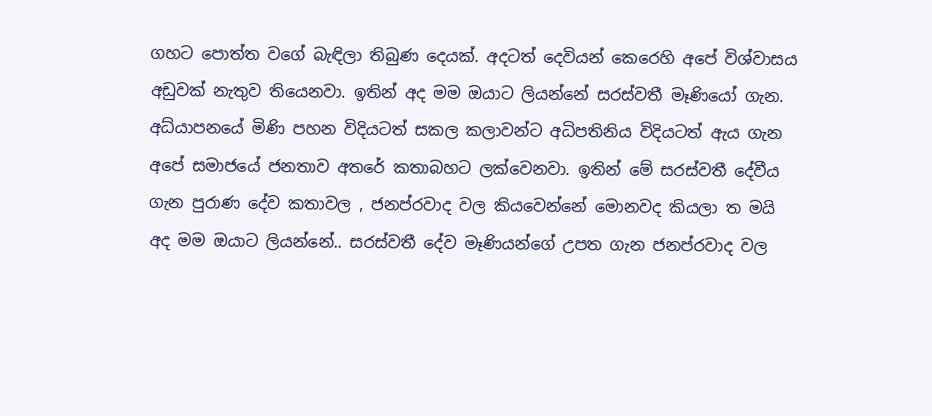ගහට පොත්ත වගේ බැඳිලා තිබුණ දෙයක්. අදටත් දෙවියන් කෙරෙහි අපේ විශ්වාසය අඩුවක් නැතුව තියෙනවා. ඉතින් අද මම ඔයාට ලියන්නේ සරස්වතී මෑණියෝ ගැන. අධ්යාපනයේ මිණි පහන විදියටත් සකල කලාවන්ට අධිපතිනිය විදියටත් ඇය ගැන අපේ සමාජයේ ජනතාව අතරේ කතාබහට ලක්වෙනවා. ඉතින් මේ සරස්වතී දේවීය ගැන පුරාණ දේව කතාවල , ජනප්රවාද වල කියවෙන්නේ මොනවද කියලා ත මයි අද මම ඔයාට ලියන්නේ.. සරස්වතී දේව මෑණියන්ගේ උපත ගැන ජනප්රවාද වල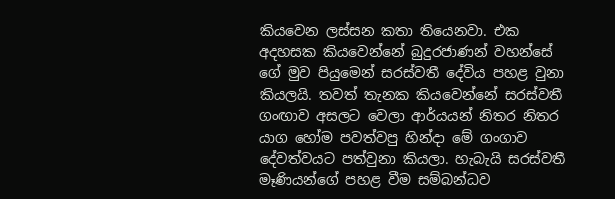කියවෙන ලස්සන කතා තියෙනවා. එක අදහසක කියවෙන්නේ බුදුරජාණන් වහන්සේ ගේ මුව පියුමෙන් සරස්වතී දේවිය පහළ වුනා කියලයි. තවත් තැනක කියවෙන්නේ සරස්වතී ගංඟාව අසලට වෙලා ආර්යයන් නිතර නිතර යාග හෝම පවත්වපු හින්දා මේ ගංගාව දේවත්වයට පත්වුනා කියලා. හැබැයි සරස්වතී මෑණියන්ගේ පහළ වීම සම්බන්ධව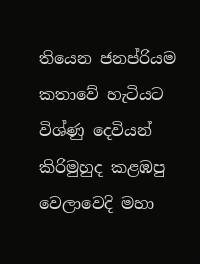තියෙන ජනප්රියම කතාවේ හැටියට විශ්ණු දෙවියන් කිරිමුහුද කළඹපු වෙලාවෙදි මහා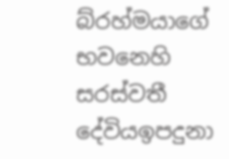බ්රහ්මයාගේ භවනෙහි සරස්වතී දේවියඉපදුනා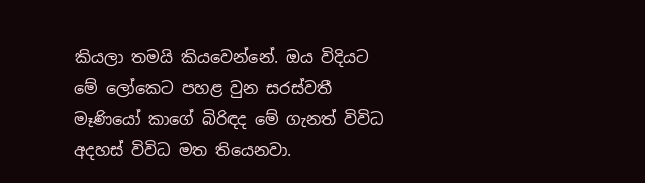කියලා තමයි කියවෙන්නේ. ඔය විදියට මේ ලෝකෙට පහළ වුන සරස්වතී මෑණියෝ කාගේ බිරිඳද මේ ගැනත් විවිධ අදහස් විවිධ මත තියෙනවා.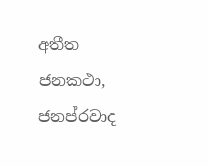අතීත ජනකථා, ජනප්රවාද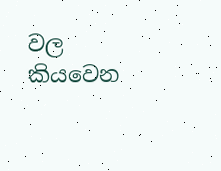වල කියවෙන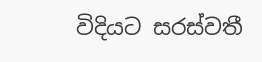විදියට සරස්වතී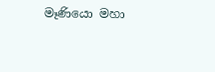මෑණියො මහා